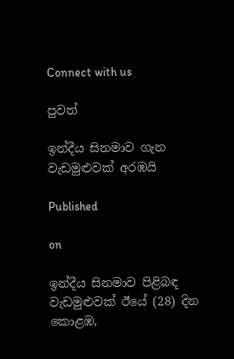Connect with us

පුවත්

ඉන්දීය සිනමාව ගැන වැඩමුළුවක් අරඹයි

Published

on

ඉන්දීය සිනමාව පිළිබඳ වැඩමුළුවක් ඊයේ (28) දින කොළඹ,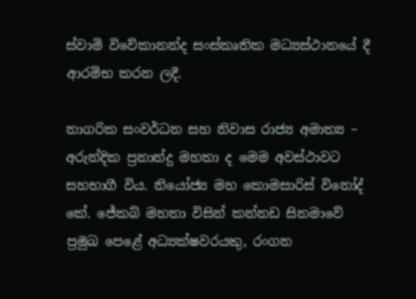ස්වාමි විවේකානන්ද සංස්කෘතික මධ්‍යස්ථානයේ දී ආරම්භ කරන ලදී.

නාගරික සංවර්ධන සහ නිවාස රාජ්‍ය අමාත්‍ය – අරුන්දික ප්‍රනාන්දු මහතා ද මෙම අවස්ථාවට සහභාගී විය. නියෝජ්‍ය මහ කොමසාරිස් විනෝද් කේ. ජේකබ් මහතා විසින් කන්නඩ සිනමාවේ ප්‍රමුඛ පෙළේ අධ්‍යක්ෂවරයකු, රංගන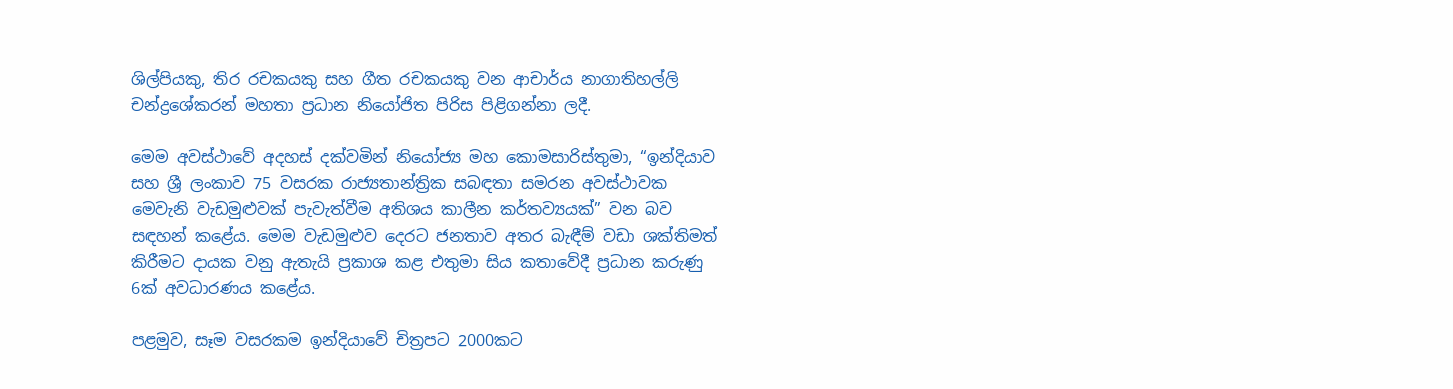ශිල්පියකු, තිර රචකයකු සහ ගීත රචකයකු වන ආචාර්ය නාගාතිහල්ලි චන්ද්‍රශේකරන් මහතා ප්‍රධාන නියෝජිත පිරිස පිළිගන්නා ලදී.

මෙම අවස්ථාවේ අදහස් දක්වමින් නියෝජ්‍ය මහ කොමසාරිස්තුමා, “ඉන්දියාව සහ ශ්‍රී ලංකාව 75 වසරක රාජ්‍යතාන්ත්‍රික සබඳතා සමරන අවස්ථාවක මෙවැනි වැඩමුළුවක් පැවැත්වීම අතිශය කාලීන කර්තව්‍යයක්” වන බව සඳහන් කළේය. මෙම වැඩමුළුව දෙරට ජනතාව අතර බැඳීම් වඩා ශක්තිමත් කිරීමට දායක වනු ඇතැයි ප්‍රකාශ කළ එතුමා සිය කතාවේදී ප්‍රධාන කරුණු 6ක් අවධාරණය කළේය.

පළමුව, සෑම වසරකම ඉන්දියාවේ චිත්‍රපට 2000කට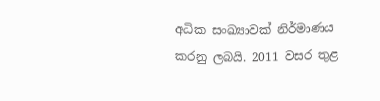අධික සංඛ්‍යාවක් නිර්මාණය කරනු ලබයි. 2011 වසර තුළ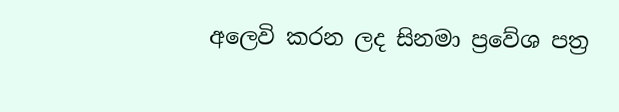අලෙවි කරන ලද සිනමා ප්‍රවේශ පත්‍ර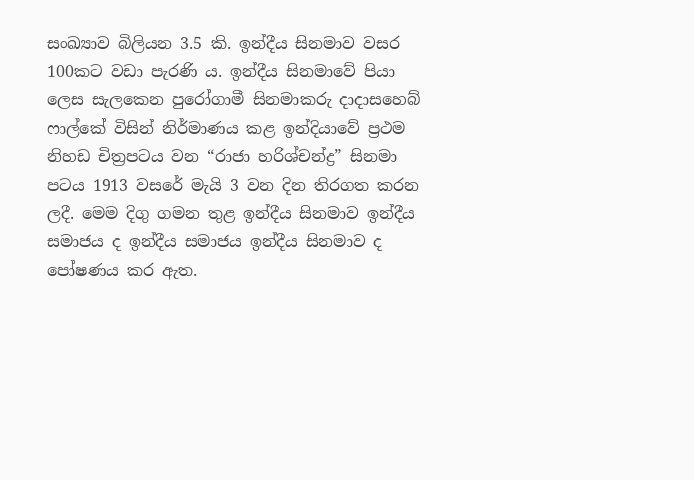සංඛ්‍යාව බිලියන 3.5 කි. ඉන්දීය සිනමාව වසර 100කට වඩා පැරණි ය. ඉන්දීය සිනමාවේ පියා ලෙස සැලකෙන පුරෝගාමී සිනමාකරු දාදාසහෙබ් ෆාල්කේ විසින් නිර්මාණය කළ ඉන්දියාවේ ප්‍රථම නිහඩ චිත්‍රපටය වන “රාජා හරිශ්චන්ද්‍ර” සිනමා පටය 1913 වසරේ මැයි 3 වන දින තිරගත කරන ලදී. මෙම දිගු ගමන තුළ ඉන්දීය සිනමාව ඉන්දීය සමාජය ද ඉන්දීය සමාජය ඉන්දීය සිනමාව ද පෝෂණය කර ඇත.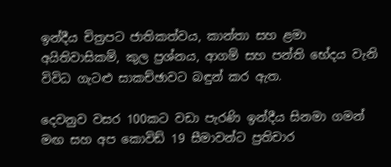ඉන්දීය චිත්‍රපට ජාතිකත්වය, කාන්තා සහ ළමා අයිතිවාසිකම්, කුල ප්‍රශ්නය, ආගම් සහ පන්ති භේදය වැනි විවිධ ගැටළු සාකච්ඡාවට බඳුන් කර ඇත.

දෙවනුව වසර 100කට වඩා පැරණි ඉන්දීය සිනමා ගමන් මඟ සහ අප කොවිඩ් 19 සීමාවන්ට ප්‍රතිචාර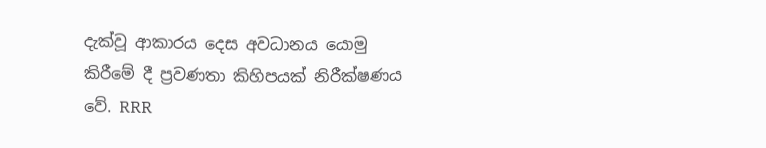දැක්වූ ආකාරය දෙස අවධානය යොමු කිරීමේ දී ප්‍රවණතා කිහිපයක් නිරීක්ෂණය වේ. RRR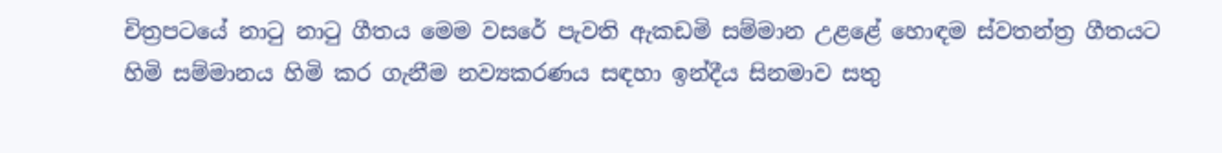චිත්‍රපටයේ නාටු නාටු ගීතය මෙම වසරේ පැවති ඇකඩමි සම්මාන උළළේ හොඳම ස්වතන්ත්‍ර ගීතයට හිමි සම්මානය හිමි කර ගැනීම නව්‍යකරණය සඳහා ඉන්දීය සිනමාව සතු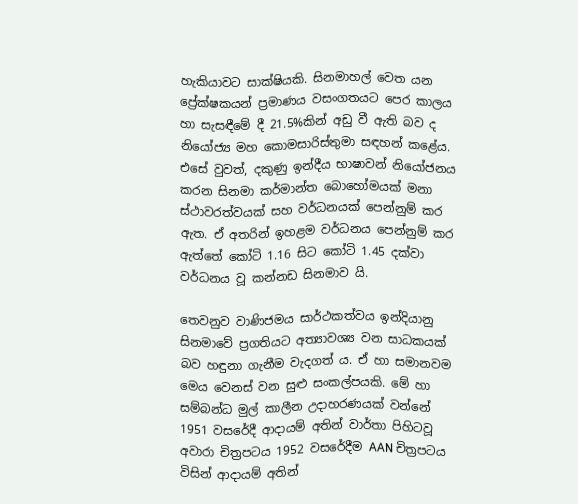හැකියාවට සාක්ෂියකි. සිනමාහල් වෙත යන ප්‍රේක්ෂකයන් ප්‍රමාණය වසංගතයට පෙර කාලය හා සැසඳීමේ දී 21.5%කින් අඩු වී ඇති බව ද නියෝජ්‍ය මහ කොමසාරිස්තුමා සඳහන් කළේය. එසේ වුවත්, දකුණු ඉන්දීය භාෂාවන් නියෝජනය කරන සිනමා කර්මාන්ත බොහෝමයක් මනා ස්ථාවරත්වයක් සහ වර්ධනයක් පෙන්නුම් කර ඇත. ඒ අතරින් ඉහළම වර්ධනය පෙන්නුම් කර ඇත්තේ කෝටි 1.16 සිට කෝටි 1.45 දක්වා වර්ධනය වූ කන්නඩ සිනමාව යි.

තෙවනුව වාණිජමය සාර්ථකත්වය ඉන්දියානු සිනමාවේ ප්‍රගතියට අත්‍යාවශ්‍ය වන සාධකයක් බව හඳුනා ගැනීම වැදගත් ය. ඒ හා සමානවම මෙය වෙනස් වන සුළු සංකල්පයකි. මේ හා සම්බන්ධ මුල් කාලීන උදාහරණයක් වන්නේ 1951 වසරේදී ආදායම් අතින් වාර්තා පිහිටවූ අවාරා චිත්‍රපටය 1952 වසරේදීම AAN චිත්‍රපටය විසින් ආදායම් අතින්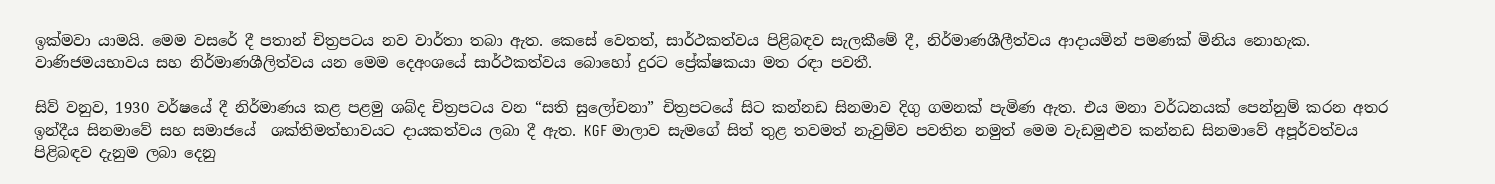ඉක්මවා යාමයි. මෙම වසරේ දී පතාන් චිත්‍රපටය නව වාර්තා තබා ඇත. කෙසේ වෙතත්, සාර්ථකත්වය පිළිබඳව සැලකීමේ දී, නිර්මාණශීලීත්වය ආදායමින් පමණක් මිනිය නොහැක. වාණිජමයභාවය සහ නිර්මාණශීලිත්වය යන මෙම දෙඅංශයේ සාර්ථකත්වය බොහෝ දුරට ප්‍රේක්ෂකයා මත රඳා පවතී.

සිව් වනුව, 1930 වර්ෂයේ දී නිර්මාණය කළ පළමු ශබ්ද චිත්‍රපටය වන “සති සුලෝචනා” චිත්‍රපටයේ සිට කන්නඩ සිනමාව දිගු ගමනක් පැමිණ ඇත. එය මනා වර්ධනයක් පෙන්නුම් කරන අතර ඉන්දීය සිනමාවේ සහ සමාජයේ  ශක්තිමත්භාවයට දායකත්වය ලබා දී ඇත. KGF මාලාව සැමගේ සිත් තුළ තවමත් නැවුම්ව පවතින නමුත් මෙම වැඩමුළුව කන්නඩ සිනමාවේ අපූර්වත්වය පිළිබඳව දැනුම ලබා දෙනු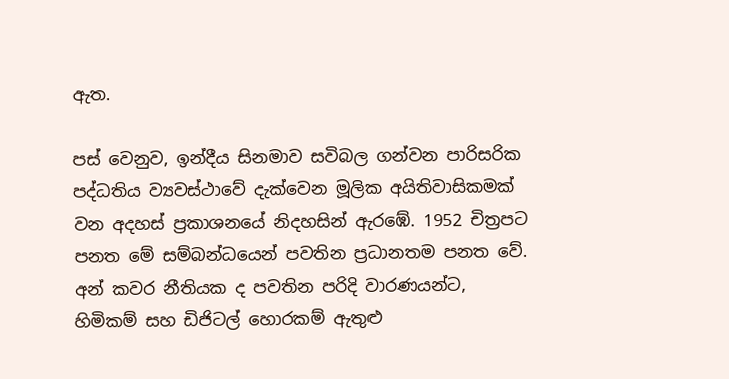ඇත.

පස් වෙනුව, ඉන්දීය සිනමාව සවිබල ගන්වන පාරිසරික පද්ධතිය ව්‍යවස්ථාවේ දැක්වෙන මූලික අයිතිවාසිකමක් වන අදහස් ප්‍රකාශනයේ නිදහසින් ඇරඹේ. 1952 චිත්‍රපට පනත මේ සම්බන්ධයෙන් පවතින ප්‍රධානතම පනත වේ. අන් කවර නීතියක ද පවතින පරිදි වාරණයන්ට, හිමිකම් සහ ඩිජිටල් හොරකම් ඇතුළු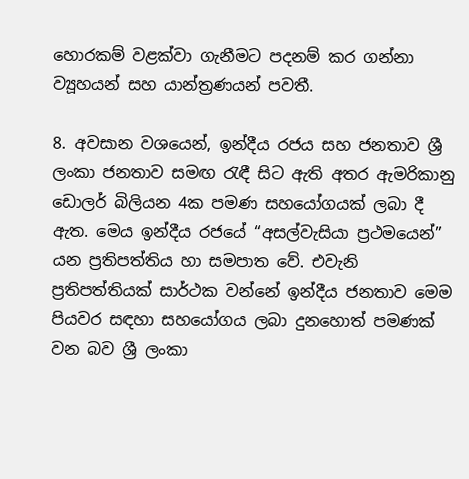හොරකම් වළක්වා ගැනීමට පදනම් කර ගන්නා ව්‍යූහයන් සහ යාන්ත්‍රණයන් පවතී.

8. අවසාන වශයෙන්, ඉන්දීය රජය සහ ජනතාව ශ්‍රී ලංකා ජනතාව සමඟ රැඳී සිට ඇති අතර ඇමරිකානු ඩොලර් බිලියන 4ක පමණ සහයෝගයක් ලබා දී ඇත. මෙය ඉන්දීය රජයේ “අසල්වැසියා ප්‍රථමයෙන්” යන ප්‍රතිපත්තිය හා සමපාත වේ. එවැනි ප්‍රතිපත්තියක් සාර්ථක වන්නේ ඉන්දීය ජනතාව මෙම පියවර සඳහා සහයෝගය ලබා දුනහොත් පමණක් වන බව ශ්‍රී ලංකා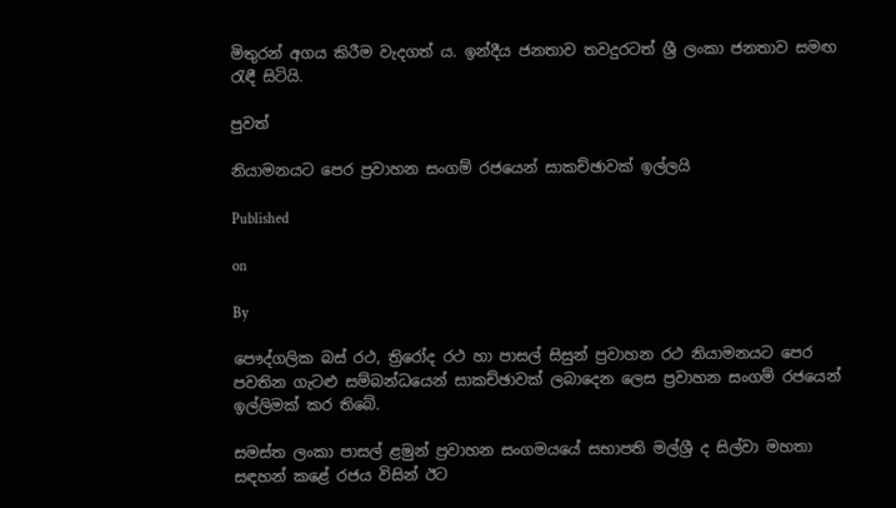මිතුරන් අගය කිරීම වැදගත් ය. ඉන්දීය ජනතාව තවදුරටත් ශ්‍රී ලංකා ජනතාව සමඟ රැඳී සිටියි.

පුවත්

නියාමනයට පෙර ප්‍රවාහන සංගම් රජයෙන් සාකච්ඡාවක් ඉල්ලයි

Published

on

By

පෞද්ගලික බස් රථ, ත්‍රිරෝද රථ හා පාසල් සිසුන් ප්‍රවාහන රථ නියාමනයට පෙර පවතින ගැටළු සම්බන්ධයෙන් සාකච්ඡාවක් ලබාදෙන ලෙස ප්‍රවාහන සංගම් රජයෙන් ඉල්ලිමක් කර තිබේ.

සමස්ත ලංකා පාසල් ළමුන් ප්‍රවාහන සංගමයයේ සභාපති මල්ශ්‍රී ද සිල්වා මහතා සඳහන් කළේ රජය විසින් ඊට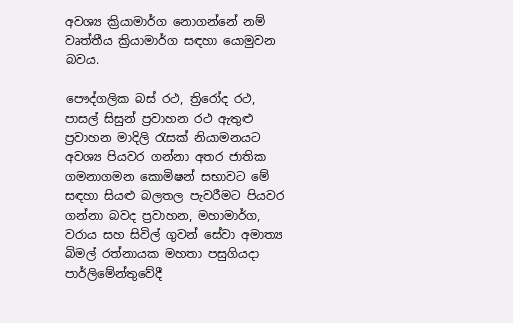අවශ්‍ය ක්‍රියාමාර්ග නොගන්නේ නම් වෘත්තීය ක්‍රියාමාර්ග සඳහා යොමුවන බවය.

පෞද්ගලික බස් රථ, ත්‍රිරෝද රථ, පාසල් සිසුන් ප්‍රවාහන රථ ඇතුළු ප්‍රවාහන මාදිලි රැසක් නියාමනයට අවශ්‍ය පියවර ගන්නා අතර ජාතික ගමනාගමන කොමිෂන් සභාවට මේ සඳහා සියළු බලතල පැවරීමට පියවර ගන්නා බවද ප්‍රවාහන, මහාමාර්ග, වරාය සහ සිවිල් ගුවන් සේවා අමාත්‍ය බිමල් රත්නායක මහතා පසුගියදා පාර්ලිමේන්තුවේදී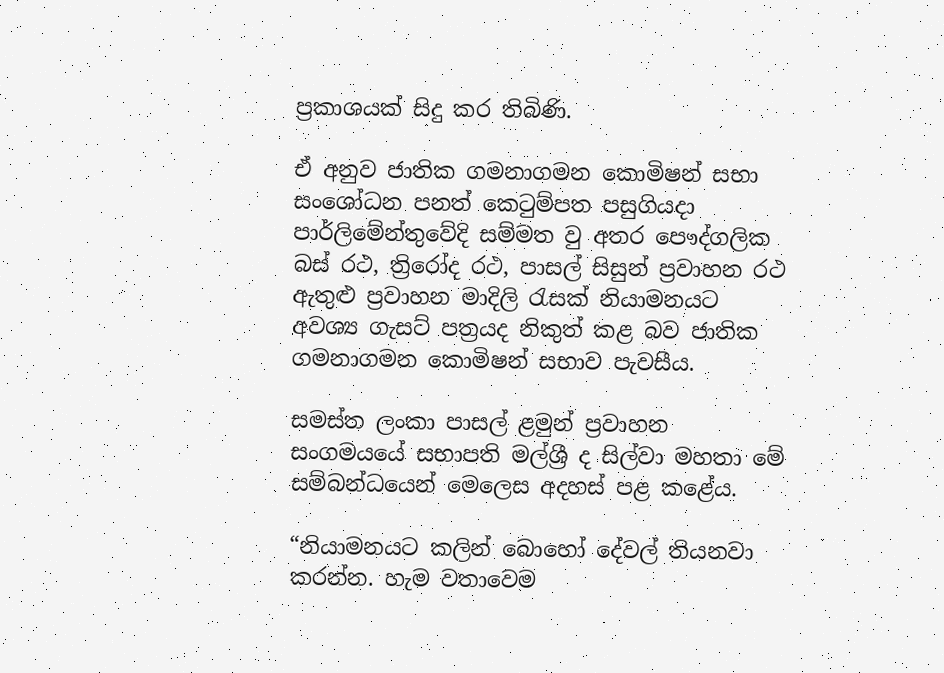ප්‍රකාශයක් සිදු කර තිබිණි.

ඒ අනුව ජාතික ගමනාගමන කොමිෂන් සභා සංශෝධන පනත් කෙටුම්පත පසුගියදා පාර්ලිමේන්තුවේදි සම්මත වු අතර පෞද්ගලික බස් රථ, ත්‍රිරෝද රථ, පාසල් සිසුන් ප්‍රවාහන රථ ඇතුළු ප්‍රවාහන මාදිලි රැසක් නියාමනයට අවශ්‍ය ගැසට් පත්‍රයද නිකුත් කළ බව ජාතික ගමනාගමන කොමිෂන් සභාව පැවසීය.

සමස්ත ලංකා පාසල් ළමුන් ප්‍රවාහන සංගමයයේ සභාපති මල්ශ්‍රී ද සිල්වා මහතා මේ  සම්බන්ධයෙන් මෙලෙස අදහස් පළ කළේය.

“නියාමනයට කලින් බොහෝ දේවල් තියනවා කරන්න. හැම වතාවෙම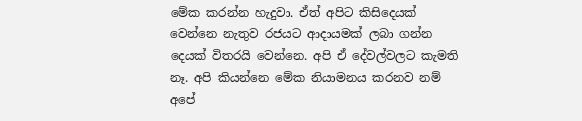මේක කරන්න හැදුවා. ඒත් අපිට කිසිදෙයක් වෙන්නෙ නැතුව රජයට ආදායමක් ලබා ගන්න දෙයක් විතරයි වෙන්නෙ. අපි ඒ දේවල්වලට කැමති නෑ. අපි කියන්නෙ මේක නියාමනය කරනව නම් අපේ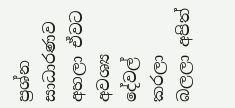ප්‍රශ්න සාධාරණව අහලා ඒවට අවශ්‍ය දේවල් කරලා බලලා අපිත්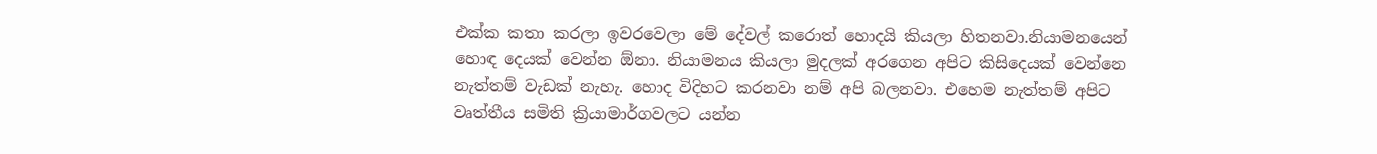එක්ක කතා කරලා ඉවරවෙලා මේ දේවල් කරොත් හොදයි කියලා හිතනවා.නියාමනයෙන් හොඳ දෙයක් වෙන්න ඕනා. නියාමනය කියලා මුදලක් අරගෙන අපිට කිසිදෙයක් වෙන්නෙ නැත්තම් වැඩක් නැහැ. හොද විදිහට කරනවා නම් අපි බලනවා. එහෙම නැත්තම් අපිට වෘත්තීය සමිති ක්‍රියාමාර්ගවලට යන්න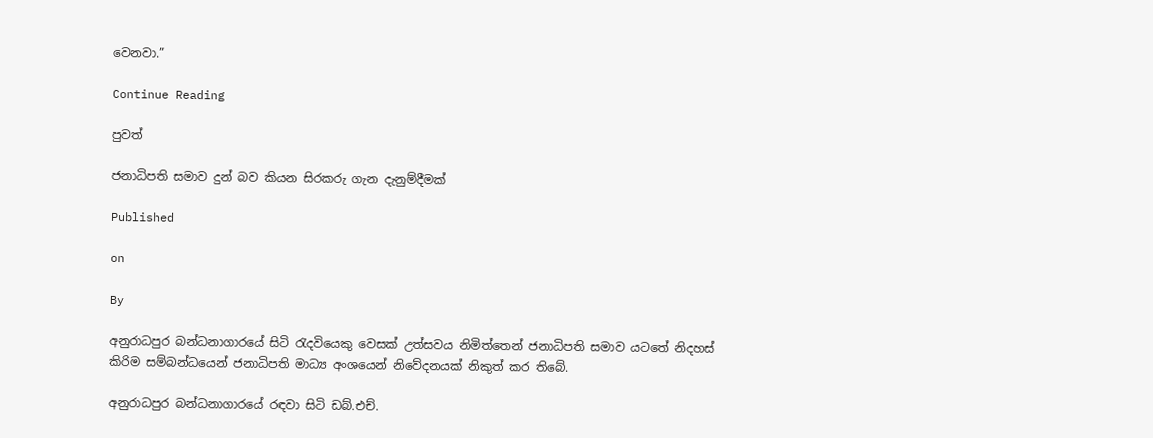වෙනවා.”

Continue Reading

පුවත්

ජනාධිපති සමාව දුන් බව කියන සිරකරු ගැන දැනුම්දීමක්

Published

on

By

අනුරාධපුර බන්ධනාගාරයේ සිටි රැදවියෙකු වෙසක් උත්සවය නිමිත්තෙන් ජනාධිපති සමාව යටතේ නිදහස් කිරිම සම්බන්ධයෙන් ජනාධිපති මාධ්‍ය අංශයෙන් නිවේදනයක් නිකුත් කර තිබේ.

අනුරාධපුර බන්ධනාගාරයේ රඳවා සිටි ඩබ්.එච්.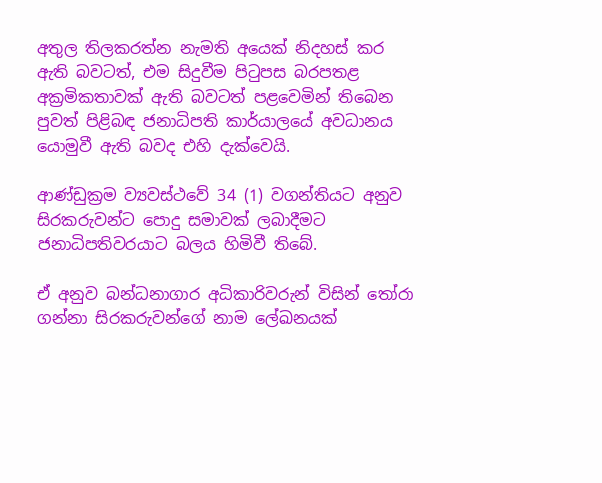අතුල තිලකරත්න නැමති අයෙක් නිදහස් කර ඇති බවටත්, එම සිදුවීම පිටුපස බරපතළ අක්‍රමිකතාවක් ඇති බවටත් පළවෙමින් තිබෙන පුවත් පිළිබඳ ජනාධිපති කාර්යාලයේ අවධානය යොමුවී ඇති බවද එහි දැක්වෙයි.

ආණ්ඩුක්‍රම ව්‍යවස්ථවේ 34 (1) වගන්තියට අනුව සිරකරුවන්ට පොදු සමාවක් ලබාදීමට ජනාධිපතිවරයාට බලය හිමිවී තිබේ.

ඒ අනුව බන්ධනාගාර අධිකාරිවරුන් විසින් තෝරා ගන්නා සිරකරුවන්ගේ නාම ලේඛනයක්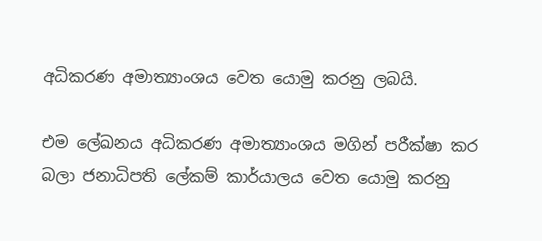අධිකරණ අමාත්‍යාංශය වෙත යොමු කරනු ලබයි.

එම ලේඛනය අධිකරණ අමාත්‍යාංශය මගින් පරීක්ෂා කර බලා ජනාධිපති ලේකම් කාර්යාලය වෙත යොමු කරනු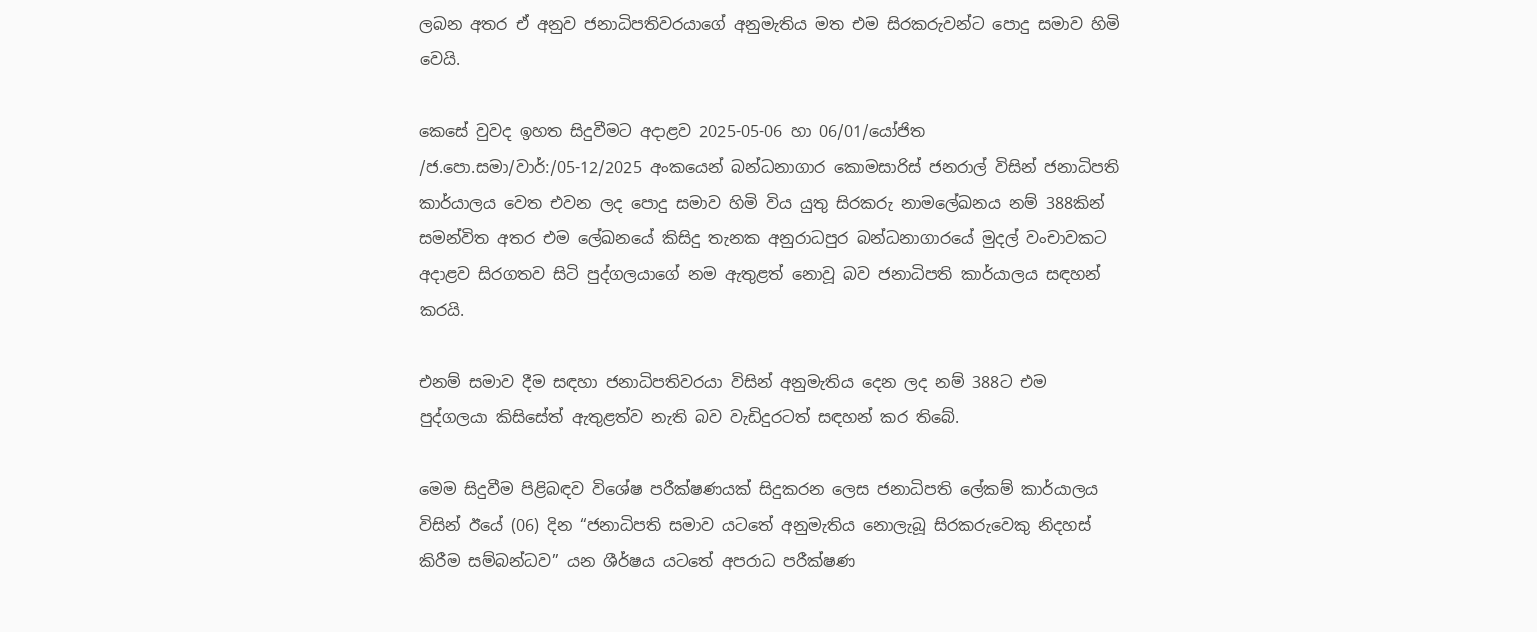ලබන අතර ඒ අනුව ජනාධිපතිවරයාගේ අනුමැතිය මත එම සිරකරුවන්ට පොදු සමාව හිමි වෙයි.

කෙසේ වුවද ඉහත සිදුවීමට අදාළව 2025-05-06 හා 06/01/යෝජිත /ජ.පො.සමා/වාර්:/05-12/2025 අංකයෙන් බන්ධනාගාර කොමසාරිස් ජනරාල් විසින් ජනාධිපති කාර්යාලය වෙත එවන ලද පොදු සමාව හිමි විය යුතු සිරකරු නාමලේඛනය නම් 388කින් සමන්විත අතර එම ලේඛනයේ කිසිදු තැනක අනුරාධපුර බන්ධනාගාරයේ මුදල් වංචාවකට අදාළව සිරගතව සිටි පුද්ගලයාගේ නම ඇතුළත් නොවූ බව ජනාධිපති කාර්යාලය සඳහන් කරයි.

එනම් සමාව දීම සඳහා ජනාධිපතිවරයා විසින් අනුමැතිය දෙන ලද නම් 388ට එම පුද්ගලයා කිසිසේත් ඇතුළත්ව නැති බව වැඩිදුරටත් සඳහන් කර තිබේ.

මෙම සිදුවීම පිළිබඳව විශේෂ පරීක්ෂණයක් සිදුකරන ලෙස ජනාධිපති ලේකම් කාර්යාලය විසින් ඊයේ (06) දින “ජනාධිපති සමාව යටතේ අනුමැතිය නොලැබූ සිරකරුවෙකු නිදහස් කිරීම සම්බන්ධව” යන ශීර්ෂය යටතේ අපරාධ පරීක්ෂණ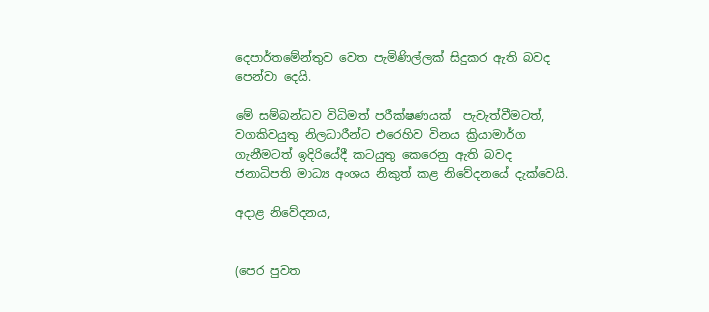දෙපාර්තමේන්තුව වෙත පැමිණිල්ලක් සිදුකර ඇති බවද පෙන්වා දෙයි.

මේ සම්බන්ධව විධිමත් පරීක්ෂණයක්  පැවැත්වීමටත්, වගකිවයුතු නිලධාරීන්ට එරෙහිව විනය ක්‍රියාමාර්ග ගැනීමටත් ඉදිරියේදී කටයුතු කෙරෙනු ඇති බවද ජනාධිපති මාධ්‍ය අංශය නිකුත් කළ නිවේදනයේ දැක්වෙයි.

අදාළ නිවේදනය,


(පෙර පුවත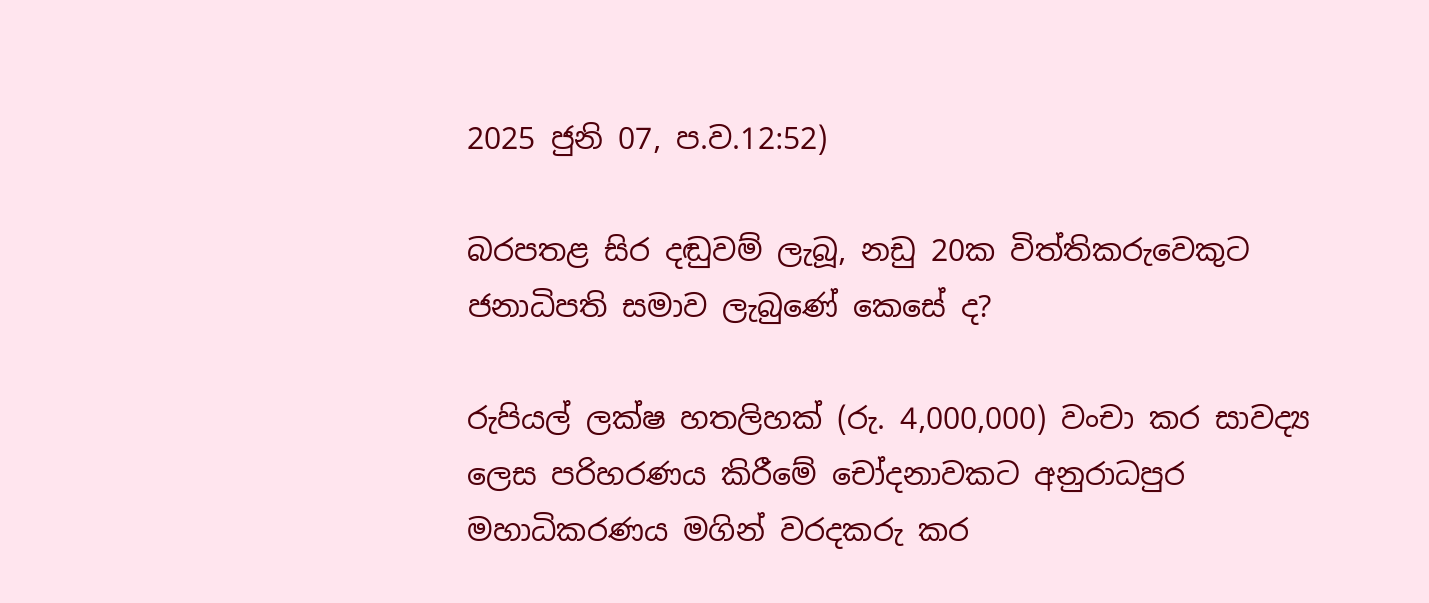2025 ජුනි 07, ප.ව.12:52)

බරපතළ සිර දඬුවම් ලැබූ, නඩු 20ක විත්තිකරුවෙකුට ජනාධිපති සමාව ලැබුණේ කෙසේ ද?

රුපියල් ලක්ෂ හතලිහක් (රු. 4,000,000) වංචා කර සාවද්‍ය ලෙස පරිහරණය කිරීමේ චෝදනාවකට අනුරාධපුර මහාධිකරණය මගින් වරදකරු කර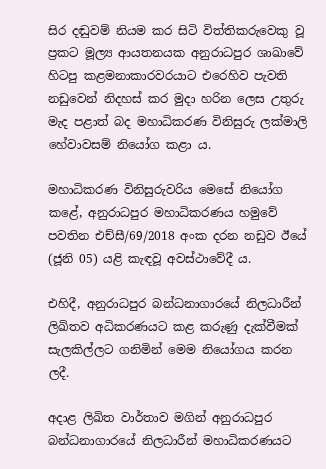සිර දඬුවම් නියම කර සිටි විත්තිකරුවෙකු වූ ප්‍රකට මූල්‍ය ආයතනයක අනුරාධපුර ශාඛාවේ හිටපු කළමනාකාරවරයාට එරෙහිව පැවති නඩුවෙන් නිදහස් කර මුදා හරින ලෙස උතුරු මැද පළාත් බද මහාධිකරණ විනිසුරු ලක්මාලි හේවාවසම් නියෝග කළා ය.

මහාධිකරණ විනිසුරුවරිය මෙසේ නියෝග කළේ, අනුරාධපුර මහාධිකරණය හමුවේ පවතින එච්සී/69/2018 අංක දරන නඩුව ඊයේ (ජූනි 05) යළි කැඳවූ අවස්ථාවේදී ය.

එහිදී, අනුරාධපුර බන්ධනාගාරයේ නිලධාරීන් ලිඛිතව අධිකරණයට කළ කරුණු දැක්වීමක් සැලකිල්ලට ගනිමින් මෙම නියෝගය කරන ලදී.

අදාළ ලිඛිත වාර්තාව මගින් අනුරාධපුර බන්ධනාගාරයේ නිලධාරීන් මහාධිකරණයට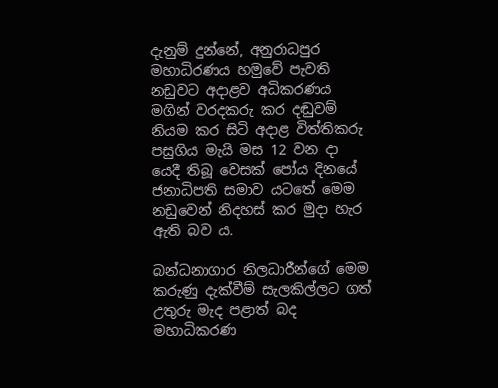දැනුම් දුන්නේ, අනුරාධපුර මහාධිරණය හමුවේ පැවති නඩුවට අදාළව අධිකරණය මගින් වරදකරු කර දඬුවම් නියම කර සිටි අදාළ විත්තිකරු පසුගිය මැයි මස 12 වන දා යෙදී තිබූ වෙසක් පෝය දිනයේ ජනාධිපති සමාව යටතේ මෙම නඩුවෙන් නිදහස් කර මුදා හැර ඇති බව ය.

බන්ධනාගාර නිලධාරීන්ගේ මෙම කරුණු දැක්වීම් සැලකිල්ලට ගත් උතුරු මැද පළාත් බද මහාධිකරණ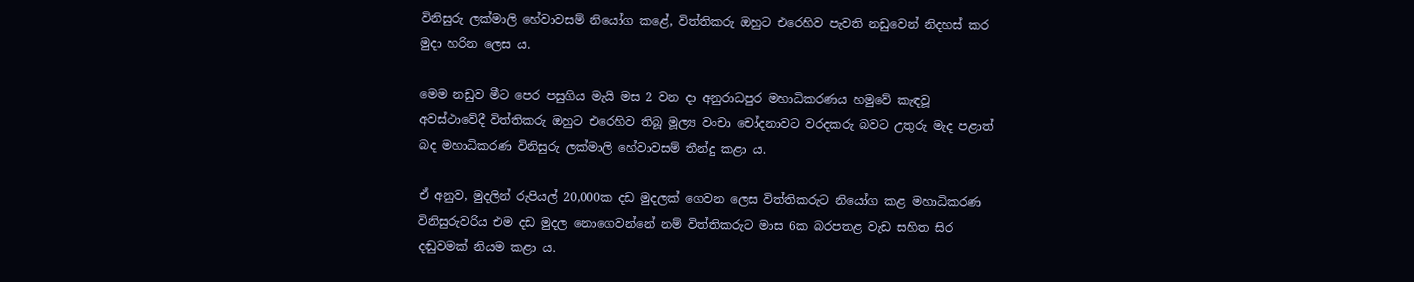විනිසුරු ලක්මාලි හේවාවසම් නියෝග කළේ, විත්තිකරු ඔහුට එරෙහිව පැවති නඩුවෙන් නිදහස් කර මුදා හරින ලෙස ය.

මෙම නඩුව මීට පෙර පසුගිය මැයි මස 2 වන දා අනුරාධපුර මහාධිකරණය හමුවේ කැඳවූ අවස්ථාවේදී විත්තිකරු ඔහුට එරෙහිව තිබූ මූල්‍ය වංචා චෝදනාවට වරදකරු බවට උතුරු මැද පළාත් බද මහාධිකරණ විනිසුරු ලක්මාලි හේවාවසම් තීන්දු කළා ය.

ඒ අනුව, මුදලින් රුපියල් 20,000ක දඩ මුදලක් ගෙවන ලෙස විත්තිකරුට නියෝග කළ මහාධිකරණ විනිසුරුවරිය එම දඩ මුදල නොගෙවන්නේ නම් විත්තිකරුට මාස 6ක බරපතළ වැඩ සහිත සිර දඬුවමක් නියම කළා ය.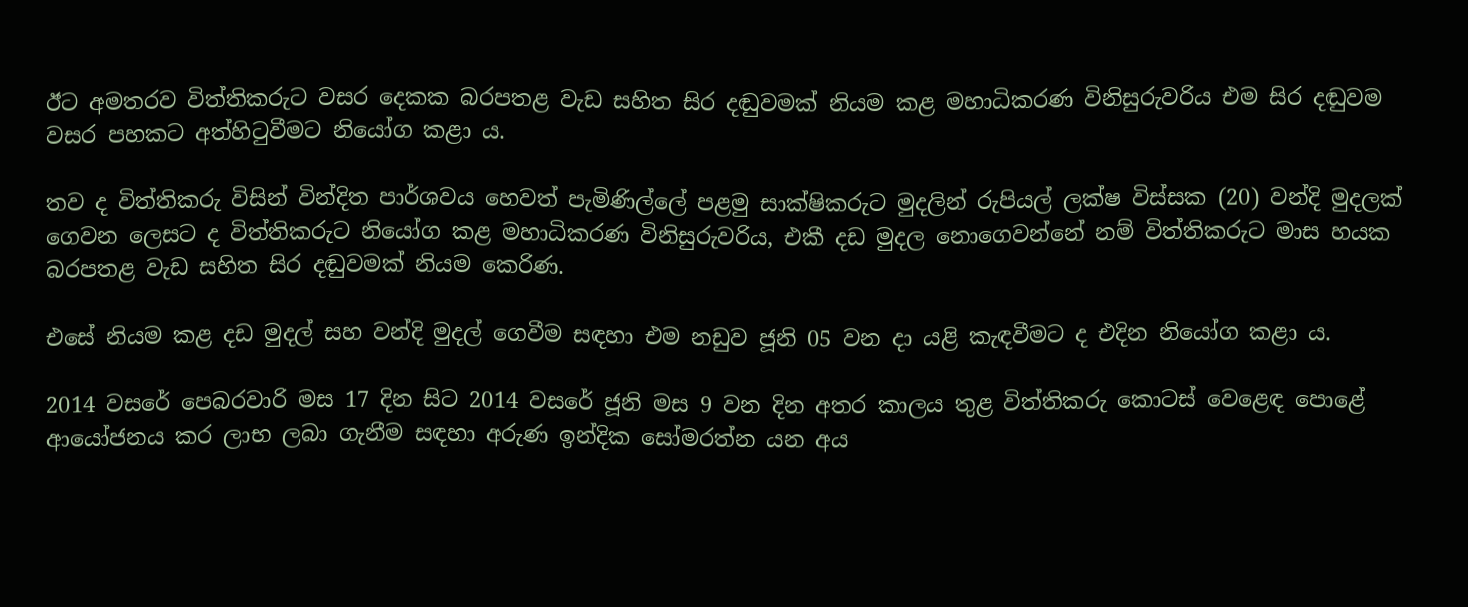ඊට අමතරව විත්තිකරුට වසර දෙකක බරපතළ වැඩ සහිත සිර දඬුවමක් නියම කළ මහාධිකරණ විනිසුරුවරිය එම සිර දඬුවම වසර පහකට අත්හිටුවීමට නියෝග කළා ය.

තව ද විත්තිකරු විසින් වින්දිත පාර්ශවය හෙවත් පැමිණිල්ලේ පළමු සාක්ෂිකරුට මුදලින් රුපියල් ලක්ෂ විස්සක (20) වන්දි මුදලක් ගෙවන ලෙසට ද විත්තිකරුට නියෝග කළ මහාධිකරණ විනිසුරුවරිය, එකී දඩ මුදල නොගෙවන්නේ නම් විත්තිකරුට මාස හයක බරපතළ වැඩ සහිත සිර දඬුවමක් නියම කෙරිණ.

එසේ නියම කළ දඩ මුදල් සහ වන්දි මුදල් ගෙවීම සඳහා එම නඩුව ජූනි 05 වන දා යළි කැඳවීමට ද එදින නියෝග කළා ය.

2014 වසරේ පෙබරවාරි මස 17 දින සිට 2014 වසරේ ජූනි මස 9 වන දින අතර කාලය තුළ විත්තිකරු කොටස් වෙළෙඳ පොළේ ආයෝජනය කර ලාභ ලබා ගැනීම සඳහා අරුණ ඉන්දික සෝමරත්න යන අය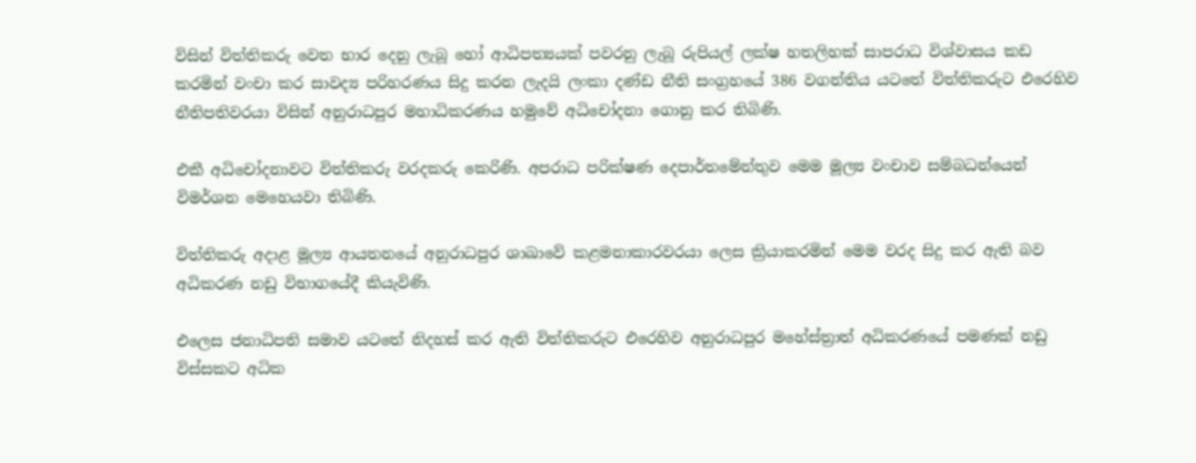විසින් විත්තිකරු වෙත භාර දෙනු ලැබූ හෝ ආධිපත්‍යයක් පවරනු ලැබූ රුපියල් ලක්ෂ හතලිහක් සාපරාධ විශ්වාසය කඩ කරමින් වංචා කර සාවද්‍ය පරිහරණය සිදු කරන ලැදයි ලංකා දණ්ඩ නීති සංග්‍රහයේ 386 වගන්තිය යටතේ විත්තිකරුට එරෙහිව නීතිපතිවරයා විසින් අනුරාධපුර මහාධිකරණය හමුවේ අධිචෝදනා ගොනු කර තිබිණි.

එකී අධිචෝදනාවට විත්තිකරු වරදකරු කෙරිණි. අපරාධ පරික්ෂණ දෙපාර්තමේන්තුව මෙම මූල්‍ය වංචාව සම්බධන්යෙන් විමර්ශන මෙහෙයවා තිබිණි.

විත්තිකරු අදාළ මූල්‍ය ආයතනයේ අනුරාධපුර ශාඛාවේ කළමනාකාරවරයා ලෙස ක්‍රියාකරමින් මෙම වරද සිදු කර ඇති බව අධිකරණ නඩු විභාගයේදී කියැවිණි.

එලෙස ජනාධිපති සමාව යටතේ නිදහස් කර ඇති විත්තිකරුට එරෙහිව අනුරාධපුර මහේස්ත්‍රාත් අධිකරණයේ පමණක් නඩු විස්සකට අධික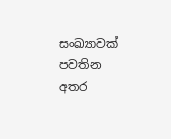සංඛ්‍යාවක් පවතින අතර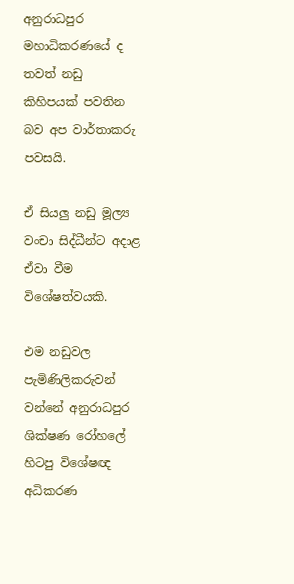අනුරාධපුර මහාධිකරණයේ ද තවත් නඩු කිහිපයක් පවතින බව අප වාර්තාකරු පවසයි.

ඒ සියලු නඩු මූල්‍ය වංචා සිද්ධීන්ට අදාළ ඒවා වීම විශේෂත්වයකි.

එම නඩුවල පැමිණිලිකරුවන් වන්නේ අනුරාධපුර ශික්ෂණ රෝහලේ හිටපු විශේෂඥ අධිකරණ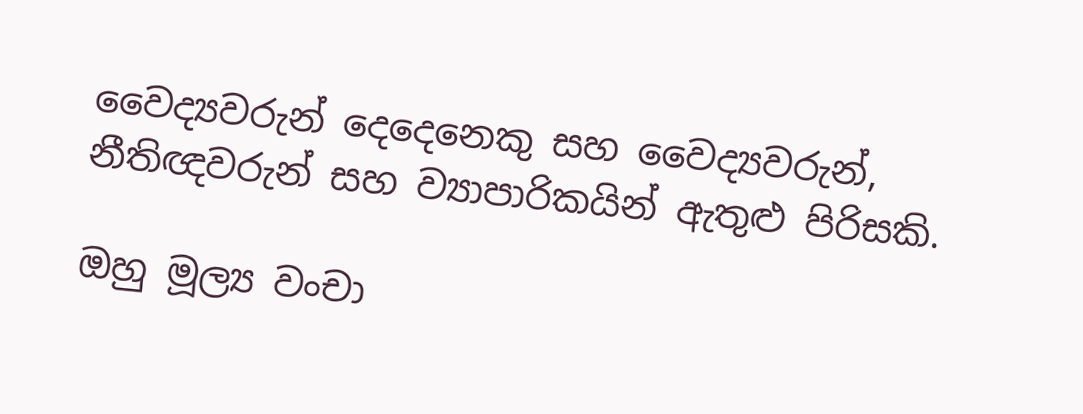වෛද්‍යවරුන් දෙදෙනෙකු සහ වෛද්‍යවරුන්, නීතිඥවරුන් සහ ව්‍යාපාරිකයින් ඇතුළු පිරිසකි.

ඔහු මූල්‍ය වංචා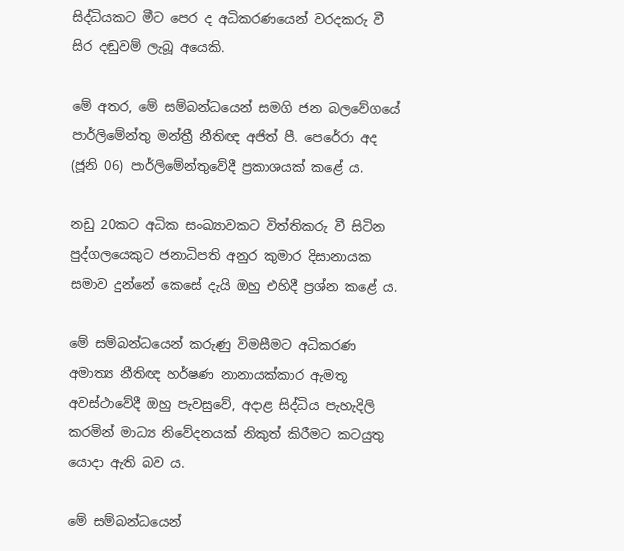සිද්ධියකට මීට පෙර ද අධිකරණයෙන් වරදකරු වී සිර දඬුවම් ලැබූ අයෙකි.

මේ අතර, මේ සම්බන්ධයෙන් සමගි ජන බලවේගයේ පාර්ලිමේන්තු මන්ත්‍රී නීතිඥ අජිත් පී. පෙරේරා අද (ජූනි 06) පාර්ලිමේන්තුවේදී ප්‍රකාශයක් කළේ ය.

නඩු 20කට අධික සංඛ්‍යාවකට විත්තිකරු වී සිටින පුද්ගලයෙකුට ජනාධිපති අනුර කුමාර දිසානායක සමාව දුන්නේ කෙසේ දැයි ඔහු එහිදී ප්‍රශ්න කළේ ය.

මේ සම්බන්ධයෙන් කරුණු විමසීමට අධිකරණ අමාත්‍ය නීතිඥ හර්ෂණ නානායක්කාර ඇමතූ අවස්ථාවේදී ඔහු පැවසුවේ, අදාළ සිද්ධිය පැහැදිලි කරමින් මාධ්‍ය නිවේදනයක් නිකුත් කිරීමට කටයුතු යොදා ඇති බව ය.

මේ සම්බන්ධයෙන්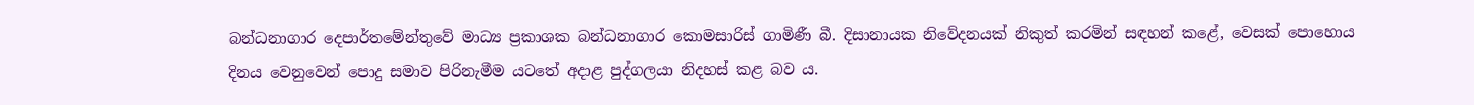බන්ධනාගාර දෙපාර්තමේන්තුවේ මාධ්‍ය ප්‍රකාශක බන්ධනාගාර කොමසාරිස් ගාමිණී බී. දිසානායක නිවේදනයක් නිකුත් කරමින් සඳහන් කළේ, වෙසක් පොහොය දිනය වෙනුවෙන් පොදු සමාව පිරිනැමීම යටතේ අදාළ පුද්ගලයා නිදහස් කළ බව ය.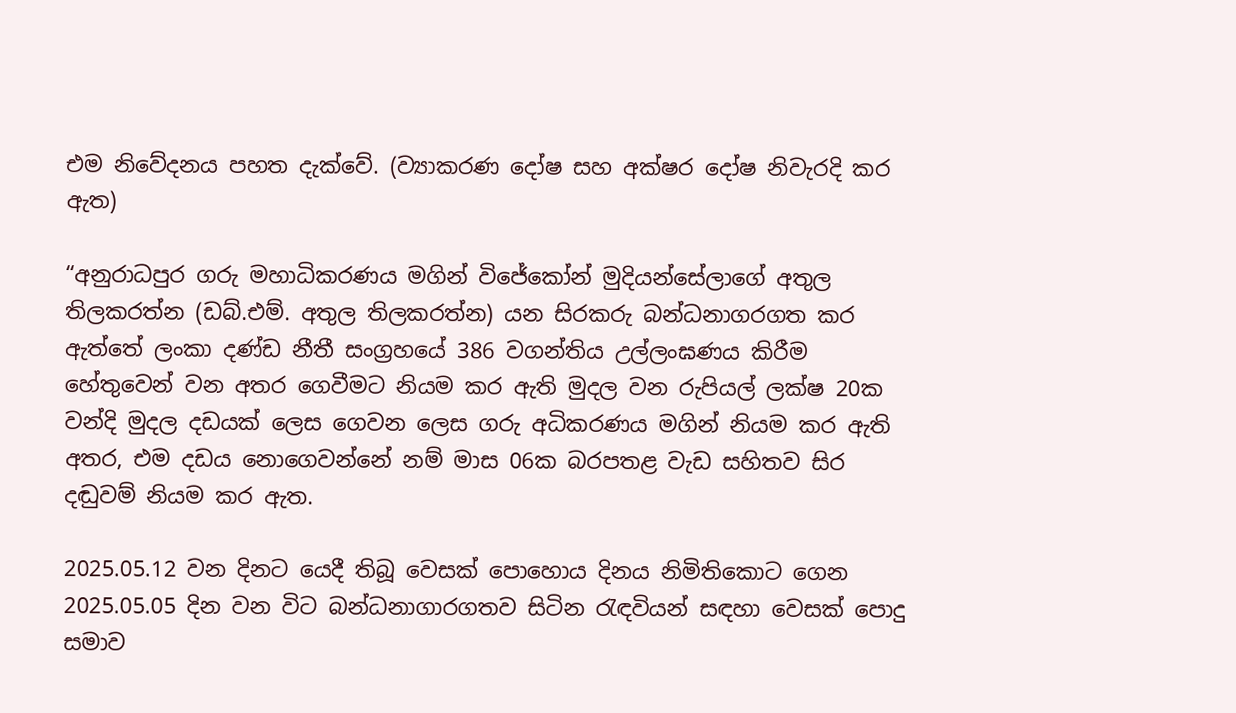එම නිවේදනය පහත දැක්වේ. (ව්‍යාකරණ දෝෂ සහ අක්ෂර දෝෂ නිවැරදි කර ඇත)

“අනුරාධපුර ගරු මහාධිකරණය මගින් විජේකෝන් මුදියන්සේලාගේ අතුල තිලකරත්න (ඩබ්.එම්. අතුල තිලකරත්න) යන සිරකරු බන්ධනාගරගත කර ඇත්තේ ලංකා දණ්ඩ නීතී සංග්‍රහයේ 386 වගන්තිය උල්ලංඝණය කිරීම හේතුවෙන් වන අතර ගෙවීමට නියම කර ඇති මුදල වන රුපියල් ලක්ෂ 20ක වන්දි මුදල දඩයක් ලෙස ගෙවන ලෙස ගරු අධිකරණය මගින් නියම කර ඇති අතර, එම දඩය නොගෙවන්නේ නම් මාස 06ක බරපතළ වැඩ සහිතව සිර දඬුවම් නියම කර ඇත.

2025.05.12 වන දිනට යෙදී තිබූ වෙසක් පොහොය දිනය නිමිතිකොට ගෙන 2025.05.05 දින වන විට බන්ධනාගාරගතව සිටින රැඳවියන් සඳහා වෙසක් පොදු සමාව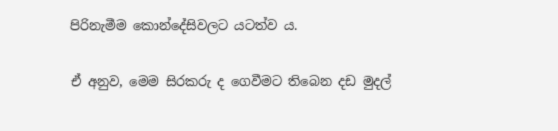පිරිනැමීම කොන්දේසිවලට යටත්ව ය.

ඒ අනුව, මෙම සිරකරු ද ගෙවීමට තිබෙන දඩ මුදල්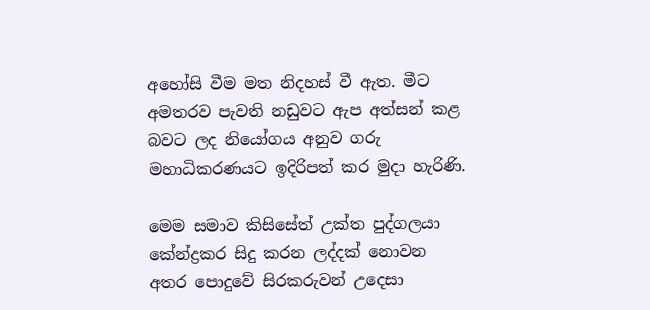අහෝසි වීම මත නිදහස් වී ඇත. මීට අමතරව පැවති නඩුවට ඇප අත්සන් කළ බවට ලද නියෝගය අනුව ගරු මහාධිකරණයට ඉදිරිපත් කර මුදා හැරිණි.

මෙම සමාව කිසිසේත් උක්ත පුද්ගලයා කේන්ද්‍රකර සිදු කරන ලද්දක් නොවන අතර පොදුවේ සිරකරුවන් උදෙසා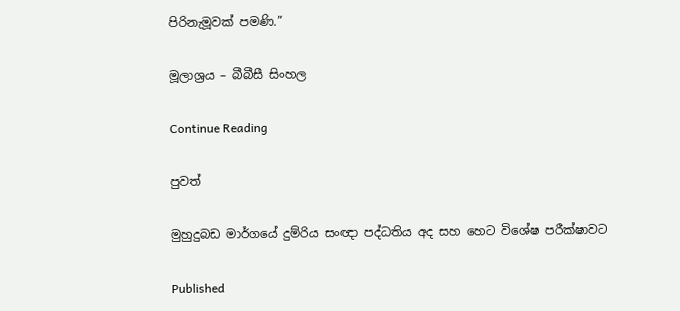පිරිනැමූවක් පමණි.”

මූලාශ්‍රය – බීබීසී සිංහල

Continue Reading

පුවත්

මුහුදුබඩ මාර්ගයේ දුම්රිය සංඥා පද්ධතිය අද සහ හෙට විශේෂ පරීක්ෂාවට

Published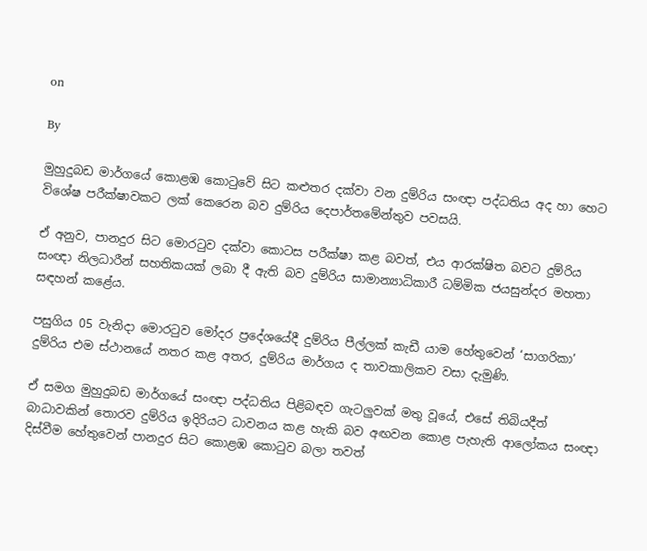on

By

මුහුදුබඩ මාර්ගයේ කොළඹ කොටුවේ සිට කළුතර දක්වා වන දුම්රිය සංඥා පද්ධතිය අද හා හෙට විශේෂ පරීක්ෂාවකට ලක් කෙරෙන බව දුම්රිය දෙපාර්තමේන්තුව පවසයි.

ඒ අනුව, පානදුර සිට මොරටුව දක්වා කොටස පරීක්ෂා කළ බවත්, එය ආරක්ෂිත බවට දුම්රිය සංඥා නිලධාරීන් සහතිකයක් ලබා දී ඇති බව දුම්රිය සාමාන්‍යාධිකාරී ධම්මික ජයසුන්දර මහතා සඳහන් කළේය.

පසුගිය 05 වැනිදා මොරටුව මෝදර ප්‍රදේශයේදී දුම්රිය පීල්ලක් කැඩී යාම හේතුවෙන් ‘සාගරිකා’ දුම්රිය එම ස්ථානයේ නතර කළ අතර, දුම්රිය මාර්ගය ද තාවකාලිකව වසා දැමුණි.

ඒ සමග මුහුදුබඩ මාර්ගයේ සංඥා පද්ධතිය පිළිබඳව ගැටලුවක් මතු වූයේ, එසේ තිබියදීත් බාධාවකින් තොරව දුම්රිය ඉදිරියට ධාවනය කළ හැකි බව අඟවන කොළ පැහැති ආලෝකය සංඥා දිස්වීම හේතුවෙන් පානදුර සිට කොළඹ කොටුව බලා තවත්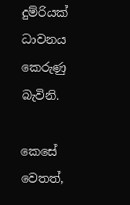දුම්රියක් ධාවනය කෙරුණු බැවිනි.

කෙසේ වෙතත්,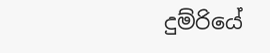දුම්රියේ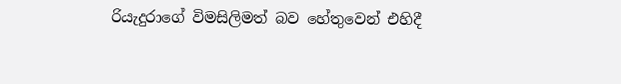රියැදුරාගේ විමසිලිමත් බව හේතුවෙන් එහිදී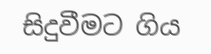සිදුවීමට ගිය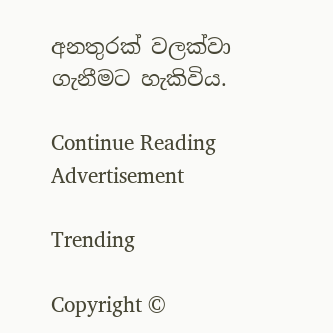අනතුරක් වලක්වා ගැනීමට හැකිවිය.

Continue Reading
Advertisement

Trending

Copyright ©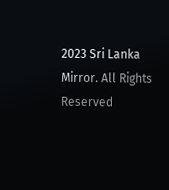2023 Sri Lanka Mirror. All Rights Reserved